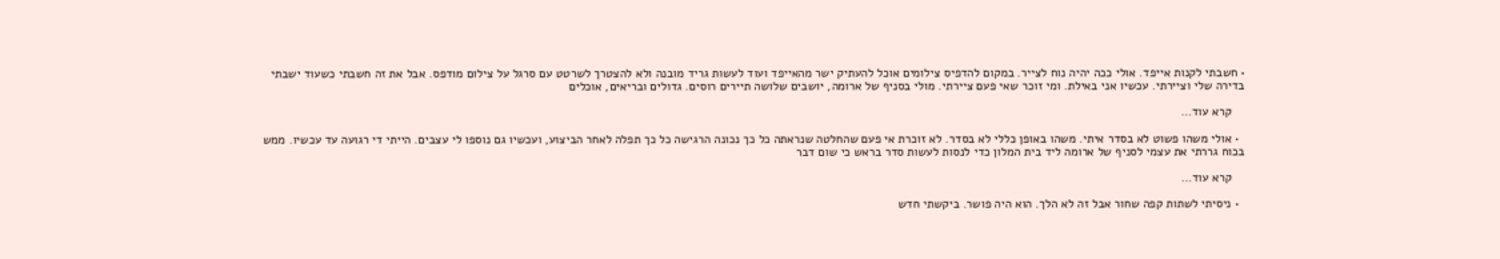• חשבתי לקנות אייפד. אולי ככה יהיה נוח לצייר. במקום להדפיס צילומים אוכל להעתיק ישר מהאייפד ועוד לעשות גריד מובנה ולא להצטרך לשרטט עם סרגל על צילום מודפס. אבל את זה חשבתי כשעוד ישבתי בדירה שלי וציירתי. עכשיו אני באילת. ומי זוכר שאי פעם ציירתי. מולי בסניף של ארומה, יושבים שלושה תיירים רוסים. גדולים ובריאים, אוכלים

    קרא עוד…

  • אולי משהו פשוט לא בסדר איתי. משהו באופן כללי לא בסדר. לא זוכרת אי פעם שהחלטה שנראתה כל כך נכונה הרגישה כל כך תפלה לאחר הביצוע, ועכשיו גם נוספו לי עצבים. הייתי די רגועה עד עכשיו. ממש בכוח גררתי את עצמי לסניף של ארומה ליד בית המלון כדי לנסות לעשות סדר בראש כי שום דבר

    קרא עוד…

  • ניסיתי לשתות קפה שחור אבל זה לא הלך. הוא היה פושר. ביקשתי חדש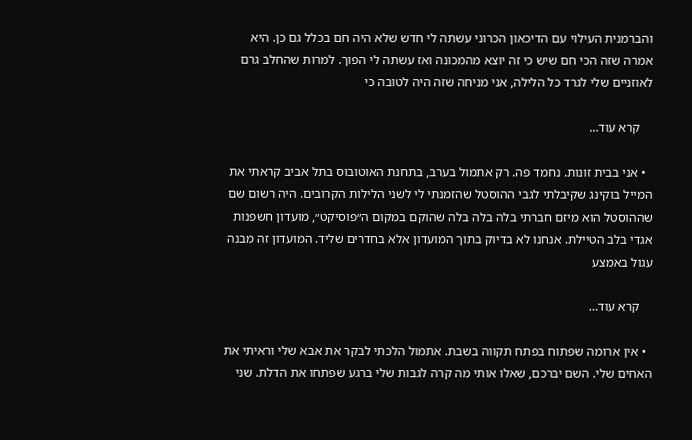והברמנית העילוי עם הדיכאון הכרוני עשתה לי חדש שלא היה חם בכלל גם כן. היא אמרה שזה הכי חם שיש כי זה יוצא מהמכונה ואז עשתה לי הפוך. למרות שהחלב גרם לאוזניים שלי לגרד כל הלילה, אני מניחה שזה היה לטובה כי

    קרא עוד…

  • אני בבית זונות. נחמד פה. רק אתמול בערב, בתחנת האוטובוס בתל אביב קראתי את המייל בוקינג שקיבלתי לגבי ההוסטל שהזמנתי לי לשני הלילות הקרובים. היה רשום שם שההוסטל הוא מיזם חברתי בלה בלה בלה שהוקם במקום ה״פוסיקט״, מועדון חשפנות אגדי בלב הטיילת. אנחנו לא בדיוק בתוך המועדון אלא בחדרים שליד. המועדון זה מבנה עגול באמצע

    קרא עוד…

  • אין ארומה שפתוח בפתח תקווה בשבת. אתמול הלכתי לבקר את אבא שלי וראיתי את האחים שלי. השם יברכם, שאלו אותי מה קרה לגבות שלי ברגע שפתחו את הדלת. שני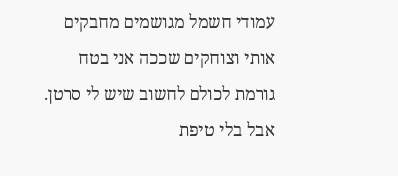עמודי חשמל מגושמים מחבקים אותי וצוחקים שככה אני בטח גורמת לכולם לחשוב שיש לי סרטן. אבל בלי טיפת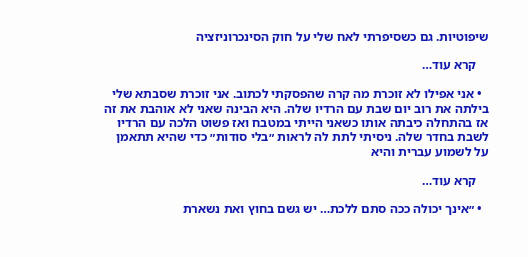שיפוטיות. גם כשסיפרתי לאח שלי על חוק הסינכרוניזציה

    קרא עוד…

  • אני אפילו לא זוכרת מה קרה שהפסקתי לכתוב. אני זוכרת שסבתא שלי בילתה את רוב יום שבת עם הרדיו שלה. היא הבינה שאני לא אוהבת את זה אז בהתחלה כיבתה אותו כשאני הייתי במטבח ואז פשוט הלכה עם הרדיו לשבת בחדר שלה. ניסיתי לתת לה לראות ״בלי סודות״ כדי שהיא תתאמן על לשמוע עברית והיא

    קרא עוד…

  • ״אינך יכולה ככה סתם ללכת… יש גשם בחוץ ואת נשארת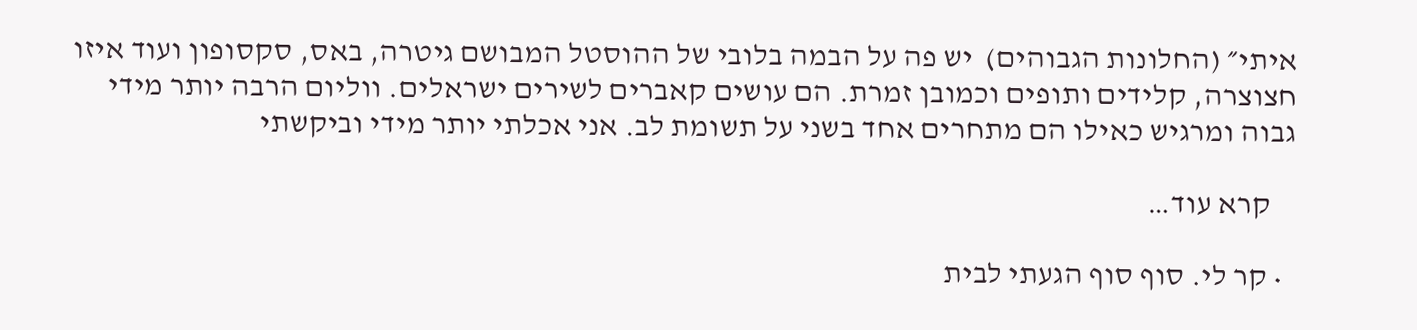איתי״ (החלונות הגבוהים)  יש פה על הבמה בלובי של ההוסטל המבושם גיטרה, באס, סקסופון ועוד איזו חצוצרה, קלידים ותופים וכמובן זמרת. הם עושים קאברים לשירים ישראלים. ווליום הרבה יותר מידי גבוה ומרגיש כאילו הם מתחרים אחד בשני על תשומת לב. אני אכלתי יותר מידי וביקשתי

    קרא עוד…

  • קר לי. סוף סוף הגעתי לבית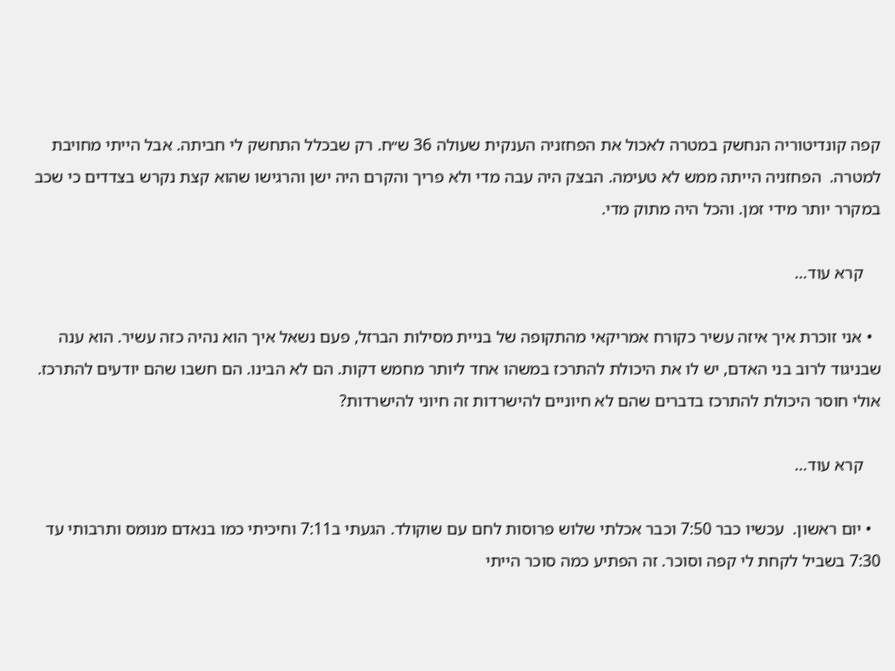קפה קונדיטוריה הנחשק במטרה לאכול את הפחזניה הענקית שעולה 36 ש״ח. רק שבכלל התחשק לי חביתה. אבל הייתי מחויבת למטרה.  הפחזניה הייתה ממש לא טעימה. הבצק היה עבה מדי ולא פריך והקרם היה ישן והרגישו שהוא קצת נקרש בצדדים כי שכב במקרר יותר מידי זמן. והכל היה מתוק מדי.

    קרא עוד…

  • אני זוכרת איך איזה עשיר כקורח אמריקאי מהתקופה של בניית מסילות הברזל, פעם נשאל איך הוא נהיה כזה עשיר. הוא ענה שבניגוד לרוב בני האדם, יש לו את היכולת להתרכז במשהו אחד ליותר מחמש דקות. הם לא הבינו. הם חשבו שהם יודעים להתרכז. אולי חוסר היכולת להתרכז בדברים שהם לא חיוניים להישרדות זה חיוני להישרדות?

    קרא עוד…

  • יום ראשון.  עכשיו כבר 7:50 וכבר אכלתי שלוש פרוסות לחם עם שוקולד. הגעתי ב7:11 וחיכיתי כמו בנאדם מנומס ותרבותי עד 7:30 בשביל לקחת לי קפה וסוכר. זה הפתיע כמה סוכר הייתי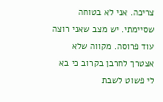צריכה. אני לא בטוחה שסיימתי. יש מצב שאני רוצה עוד פרוסה. מקווה שלא אצטרך לחרבן בקרוב כי בא לי פשוט לשבת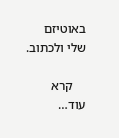באוטיזם שלי ולכתוב.

    קרא עוד…